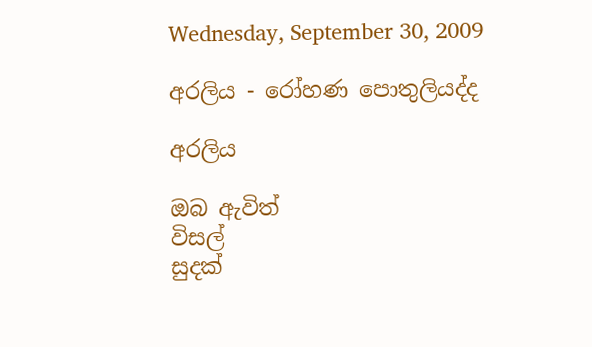Wednesday, September 30, 2009

අරලිය - රෝහණ පොතුලියද්ද

අරලිය

ඔබ ඇවිත්
විසල්
සුදක්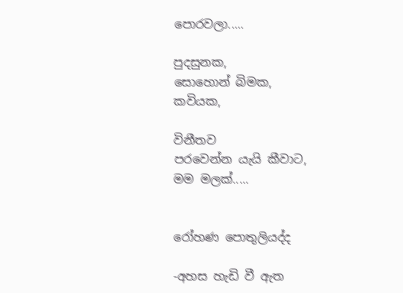පොරවලා.....

පුදසුනක,
සොහොන් බිමක,
කවියක,

විනීතව
පරවෙන්න යැයි කීවාට,
මම මලක්.....


රෝහණ පොතුලියද්ද

-අහස හැඩි වී ඇත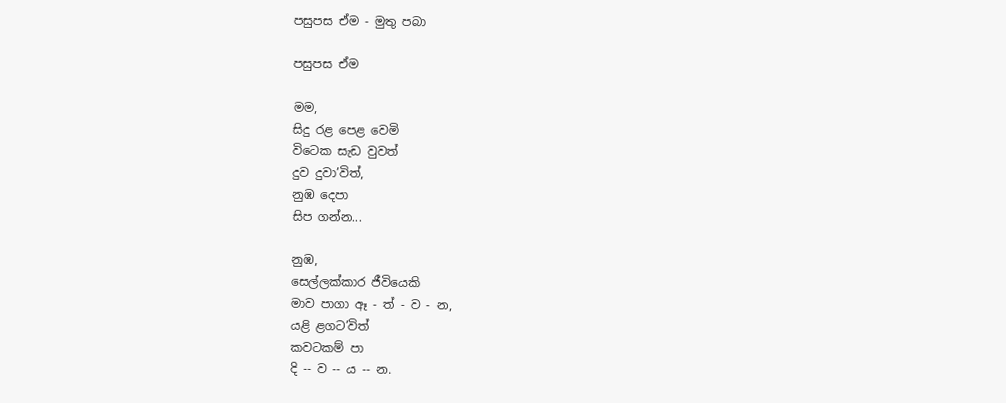පසුපස ඒම - මුතු පබා

පසුපස ඒම

මම,
සිදු රළ පෙළ වෙමි
විටෙක සැඩ වුවත්
දුව දුවා’විත්,
නුඹ දෙපා
සිප ගන්න...

නුඹ,
සෙල්ලක්කාර ජීවියෙකි
මාව පාගා ඈ - ත් - ව - න,
යළි ළගට’විත්
කවටකම් පා
දි -- ව -- ය -- න.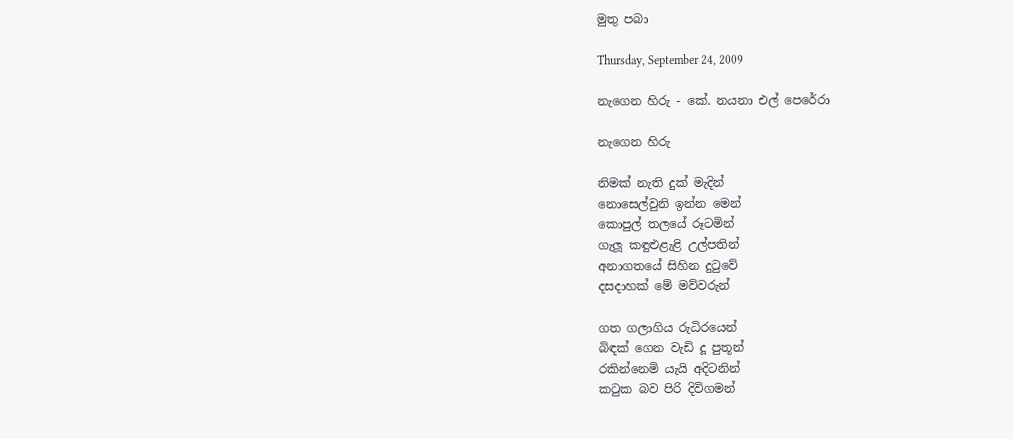මුතු පබා

Thursday, September 24, 2009

නැගෙන හිරු - කේ. නයනා එල් පෙරේරා

නැගෙන හිරු

නිමක් නැති දුක් මැදින්
නොසෙල්වුනි ඉන්න මෙන්
කොපුල් තලයේ රූටමින්
ගැලූ කඳුළුළැළි උල්පතින්
අනාගතයේ සිහින දුටුවේ
දසදාහක් මේ මව්වරුන්

ගත ගලාගිය රුධිරයෙන්
බිඳක් ගෙන වැඩි දූ පුතූන්
රකින්නෙමි යැයි අදිටනින්
කටුක බව පිරි දිවිගමන්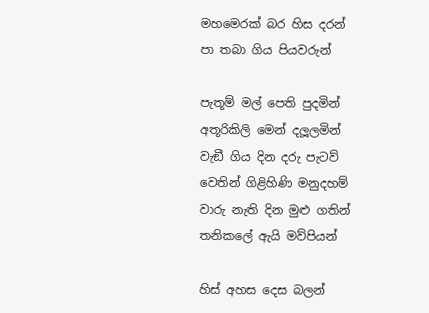මහමෙරක් බර හිස දරන්
පා තබා ගිය පියවරුන්

පැතූම් මල් පෙති පුදමින්
අතූරිකිලි මෙන් දලූලමින්
වැඞී ගිය දින දරු පැටව්
වෙතින් ගිළිහිණි මනුදහම්
වාරු නැති දින මුළු ගතින්
තනිකලේ ඇයි මව්පියන්

හිස් අහස දෙස බලන්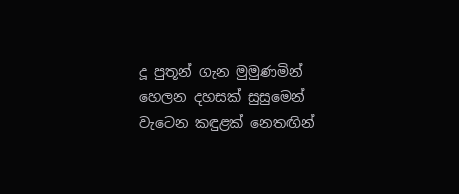දූ පුතූන් ගැන මුමුණමින්
හෙලන දහසක් සුසුමෙන්
වැටෙන කඳුළක් නෙතඟින්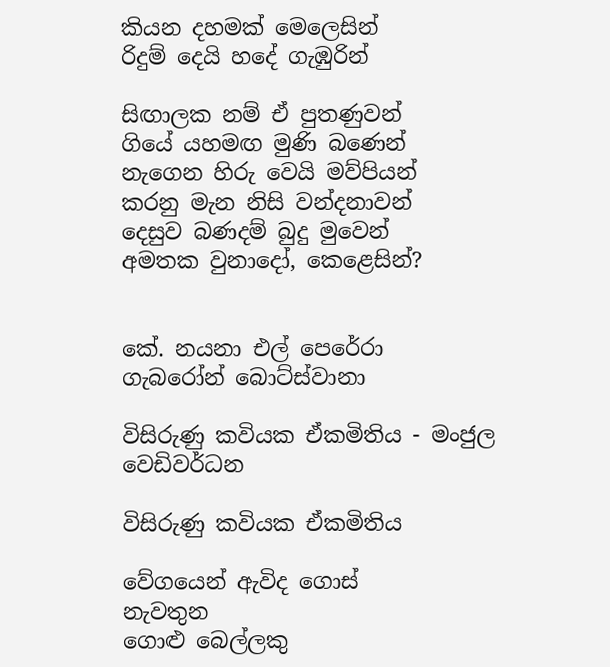කියන දහමක් මෙලෙසින්
රිදුම් දෙයි හදේ ගැඹුරින්

සිඟාලක නම් ඒ පුතණුවන්
ගියේ යහමඟ මුණි බණෙන්
නැගෙන හිරු වෙයි මව්පියන්
කරනු මැන නිසි වන්දනාවන්
දෙසුව බණදම් බුදු මුවෙන්
අමතක වුනාදෝ, කෙළෙසින්?


කේ. නයනා එල් පෙරේරා
ගැබරෝන් බොට්ස්වානා

විසිරුණු කවියක ඒකමිතිය - මංජුල වෙඩිවර්ධන

විසිරුණු කවියක ඒකමිතිය

වේගයෙන් ඇවිද ගොස්
නැවතුන
ගොළු බෙල්ලකු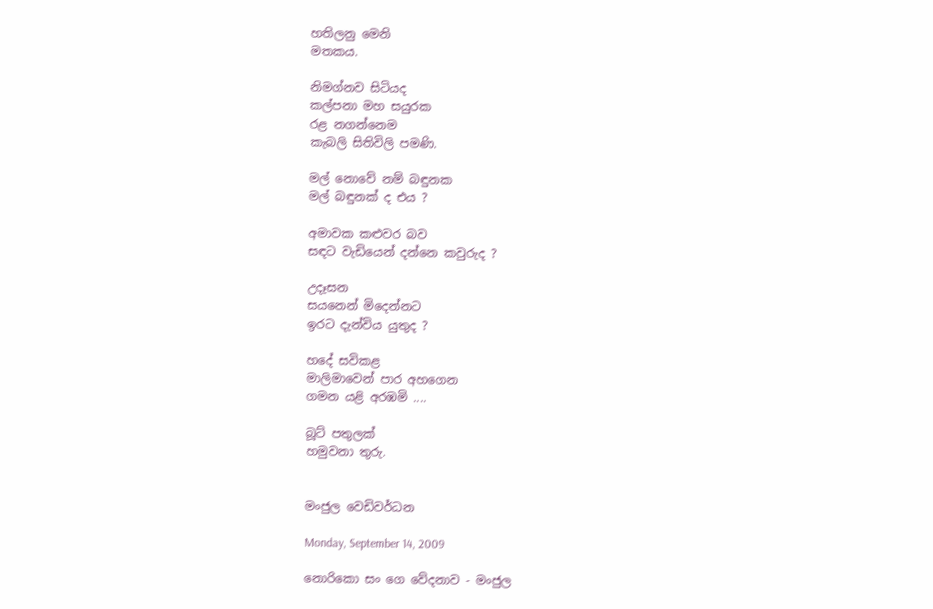හතිලනු මෙනි
මතකය.

නිමග්නව සිටියද
කල්පනා මහ සයුරක
රළ නගන්නෙම
කැබලි සිතිවිලි පමණි.

මල් නොවේ නම් බඳුනක
මල් බඳුනක් ද එය ?

අමාවක කළුවර බව
සඳට වැඩියෙන් දන්නෙ කවුරුද ?

උදෑසන
සයනෙන් මිදෙන්නට
ඉරට දැන්විය යුතුද ?

හදේ සවිකළ
මාලිමාවෙන් පාර අහගෙන
ගමන යළි අරඹමි ....

බූට් පතුලක්
හමුවනා තුරු.


මංජුල වෙඩිවර්ධන

Monday, September 14, 2009

නොරිකො සං ගෙ වේදනාව - මංජුල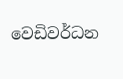වෙඩිවර්ධන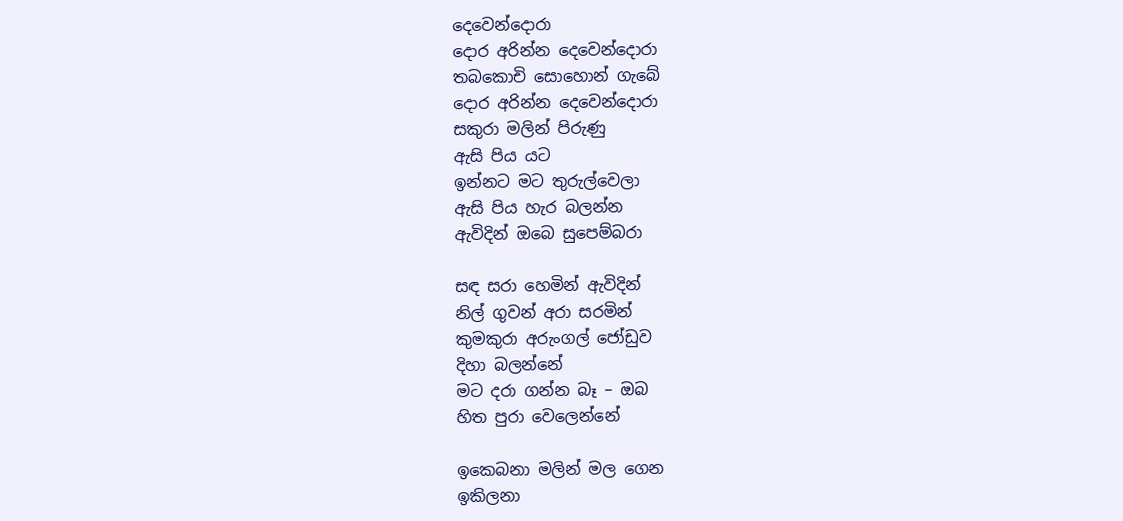දෙවෙන්දොරා
දොර අරින්න දෙවෙන්දොරා
තබකොචි සොහොන් ගැබේ
දොර අරින්න දෙවෙන්දොරා
සකුරා මලින් පිරුණු
ඇසි පිය යට
ඉන්නට මට තුරුල්වෙලා
ඇසි පිය හැර බලන්න
ඇවිදින් ඔබෙ සුපෙම්බරා

සඳ සරා හෙමින් ඇවිදින්
නිල් ගුවන් අරා සරමින්
කුමකුරා අරුංගල් ජෝඩුව
දිහා බලන්නේ
මට දරා ගන්න බෑ – ඔබ
හිත පුරා වෙලෙන්නේ

ඉකෙබනා මලින් මල ගෙන
ඉකිලනා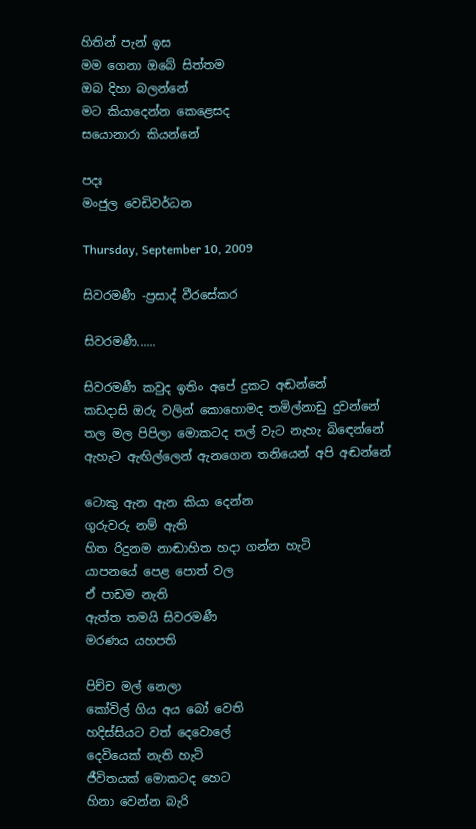හිතින් පැන් ඉස
මම ගෙනා ඔබේ සිත්තම
ඔබ දිහා බලන්නේ
මට කියාදෙන්න කෙළෙසද
සයොනාරා කියන්නේ

පදඃ
මංජුල වෙඩිවර්ධන

Thursday, September 10, 2009

සිවරමණී -ප්‍රසාද් වීරසේකර

සිවරමණී......

සිවරමණී කවුද ඉතිං අපේ දුකට අඬන්නේ
කඩදාසි ඔරු වලින් කොහොමද තමිල්නාඩු දුවන්නේ
තල මල පිපිලා මොකටද තල් වැට නැහැ බිඳෙන්නේ
ඇහැට ඇඟිල්ලෙන් ඇනගෙන තනියෙන් අපි අඬන්නේ

ටොකු ඇන ඇන කියා දෙන්න
ගුරුවරු නම් ඇති
හිත රිදුනම නාඬාහිත හදා ගන්න හැටි
යාපනයේ පෙළ පොත් වල
ඒ පාඩම නැති
ඇත්ත තමයි සිවරමණී
මරණය යහපති

පිච්ච මල් නෙලා
කෝවිල් ගිය අය බෝ වෙති
හදිස්සියට වත් දෙවොලේ‍
දෙවියෙක් නැති හැටි
ජීවිතයක් මොකටද හෙට
හිනා වෙන්න බැරි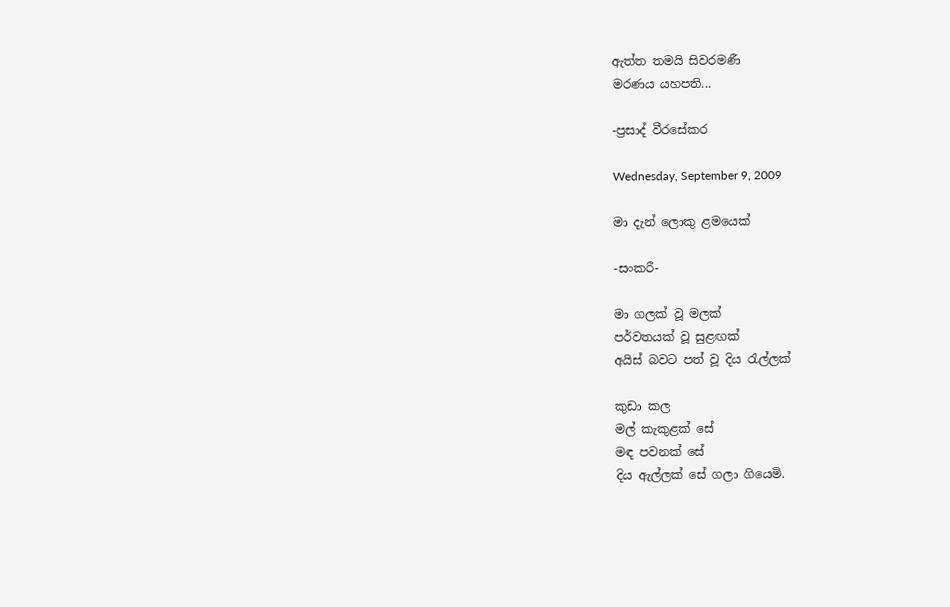ඇත්ත තමයි සිවරමණී
මරණය යහපති...

-ප්‍රසාද් වීරසේකර

Wednesday, September 9, 2009

මා දැන් ලොකු ළමයෙක්

-සංකරී-

මා ගලක් වූ මලක්
පර්වතයක් වූ සුළඟක්
අයිස් බවට පත් වූ දිය රැල්ලක්

කුඩා කල
මල් කැකුළක් සේ
මඳ පවනක් සේ
දිය ඇල්ලක් සේ ගලා ගියෙමි.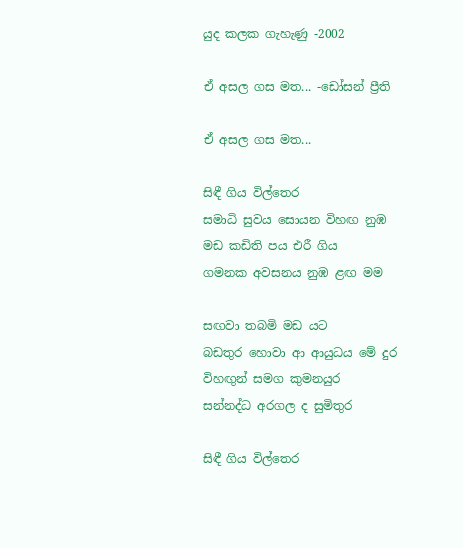යුද කලක ගැහැණු -2002

ඒ අසල ගස මත... -ඩෝසන් ප්‍රීති

ඒ අසල ගස මත...

සිඳී ගිය විල්තෙර
සමාධි සුවය සොයන විහඟ නුඹ
මඩ කඩිති පය එරී ගිය
ගමනක අවසනය නුඹ ළඟ මම

සඟවා තබමි මඩ යට
බඩතුර හොවා ආ ආයුධය මේ දුර
විහඟුන් සමග කුමනයුර
සන්නද්ධ අරගල ද සුමිතුර

සිඳී ගිය විල්තෙර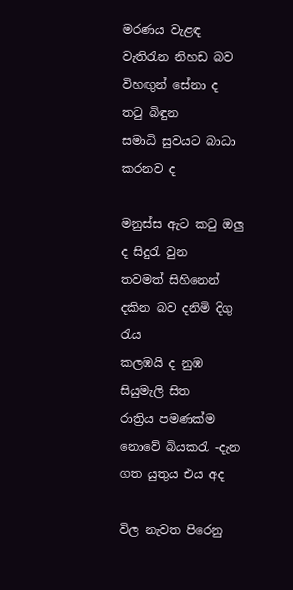මරණය වැළඳ වැතිරැන නිහඩ බව
විහඟුන් සේනා ද තටු බිඳුන
සමාධි සුවයට බාධා කරනව ද

මනුස්ස ඇට කටු ඔලු ද සිදුරැ වුන
තවමත් සිහිනෙන් දකින බව දනිමි දිගු රැය
කලඹයි ද නුඹ සියුමැලි සිත
රාත්‍රිය පමණක්ම නොවේ බියකරැ -දැන ගත යුතුය එය අද

විල නැවත පිරෙනු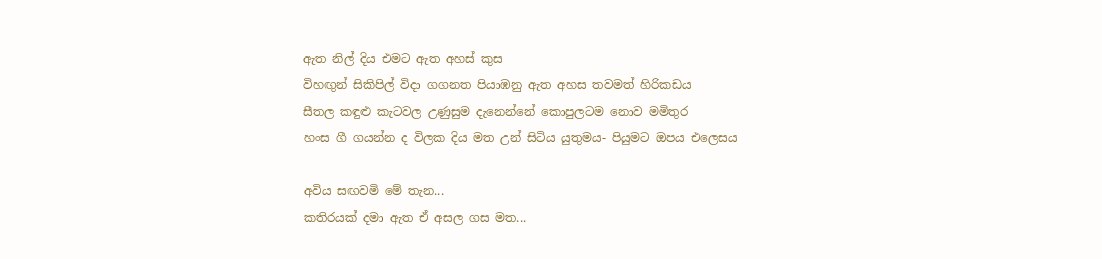ඇත නිල් දිය එමට ඇත අහස් කුස
විහඟුන් සිකිපිල් විදා ගගනත පියාඹනු ඇත අහස තවමත් හිරිකඩය
සීතල කඳුළු කැටවල උණුසුම දැනෙන්නේ කොපුලටම නොව මමිතුර
හංස ගී ගයන්න ද විලක දිය මත උන් සිටිය යුතුමය- පියුමට ඔපය එලෙසය

අවිය සඟවමි මේ තැන...
කතිරයක් දමා ඇත ඒ අසල ගස මත...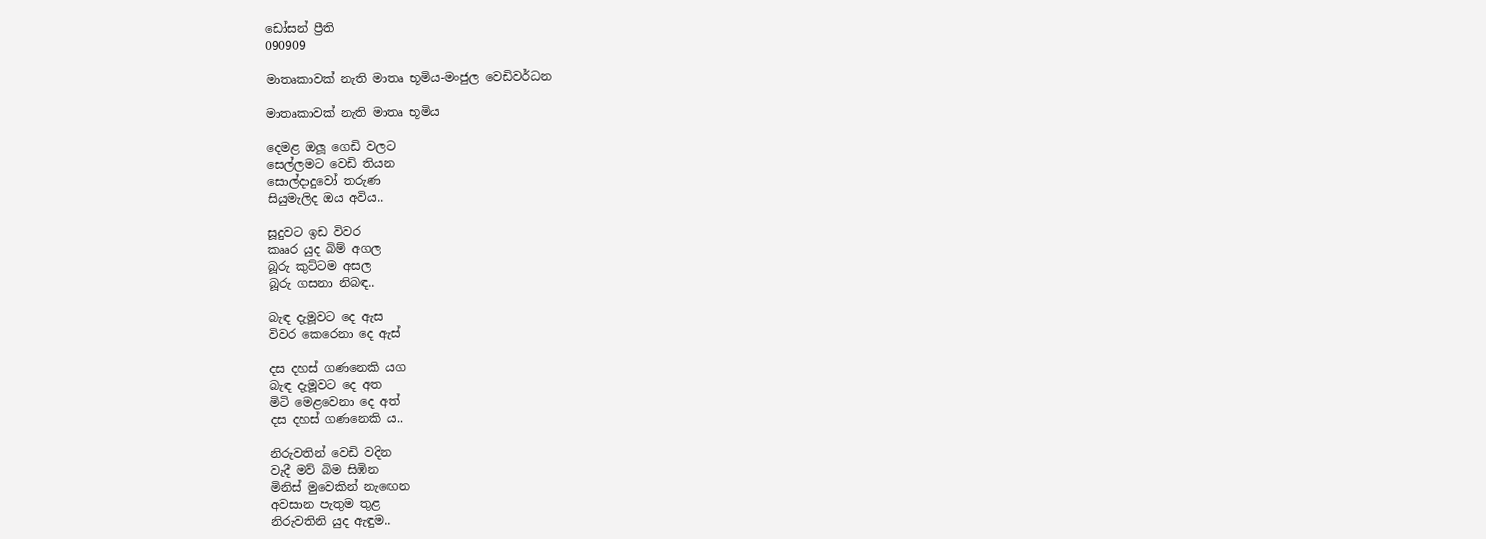ඩෝසන් ප්‍රීති
090909

මාතෘකාවක් නැති මාතෘ භූමිය-මංජුල වෙඩිවර්ධන

මාතෘකාවක් නැති මාතෘ භූමිය

දෙමළ ඔලූ ගෙඩි වලට
සෙල්ලමට වෙඩි තියන
සොල්දාදුවෝ තරුණ
සියුමැලිද ඔය අවිය..

සූදුවට ඉඩ විවර
කෲර යුද බිම් අගල
බූරු කුට්ටම අසල
බූරු ගසනා නිබඳ..

බැඳ දැමූවට දෙ ඇස
විවර කෙරෙනා දෙ ඇස්

දස දහස් ගණනෙකි යග
බැඳ දැමූවට දෙ අත
මිටි මෙළවෙනා දෙ අත්
දස දහස් ගණනෙකි ය..

නිරුවතින් වෙඩි වදින
වැදී මව් බිම සිඹින
මිනිස් මුවෙකින් නැඟෙන
අවසාන පැතුම තුළ
නිරුවතිනි යුද ඇඳුම..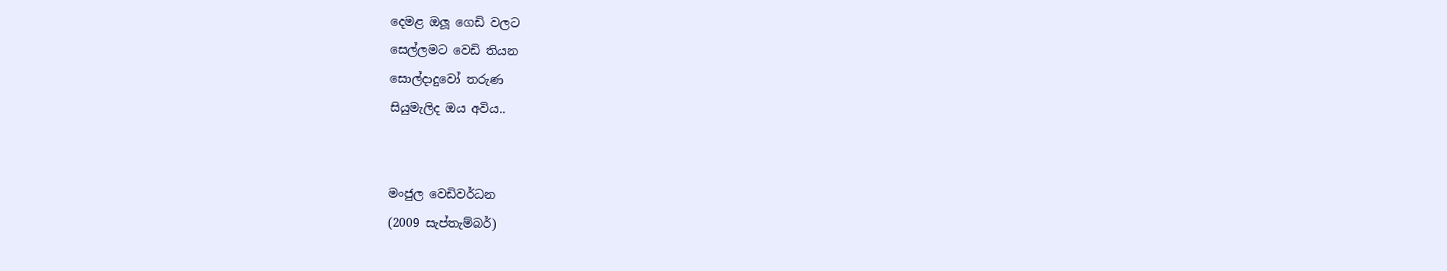දෙමළ ඔලූ ගෙඩි වලට
සෙල්ලමට වෙඩි තියන
සොල්දාදුවෝ තරුණ
සියුමැලිද ඔය අවිය..


මංජුල වෙඩිවර්ධන
(2009 සැප්තැම්බර්)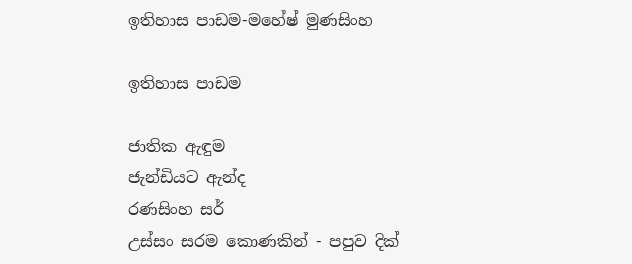ඉතිහාස පාඩම-මහේෂ් මුණසිංහ

ඉතිහාස පාඩම

ජාතික ඇඳුම
ජැන්ඩියට ඇන්ද
රණසිංහ සර්
උස්සං සරම කොණකින් - පපුව දික්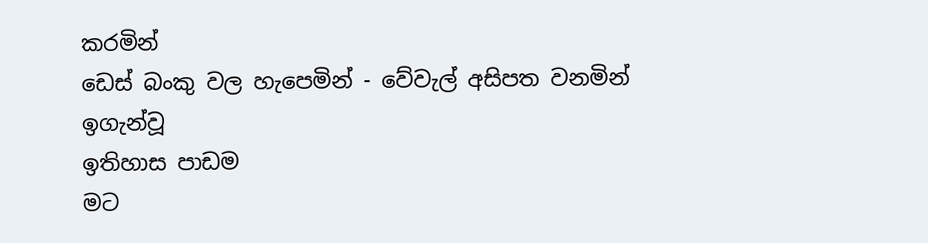කරමින්
ඩෙස් බංකු වල හැපෙමින් - වේවැල් අසිපත වනමින්
ඉගැන්වූ
ඉතිහාස පාඩම
මට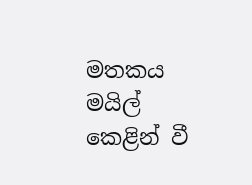මතකය
මයිල් කෙළින් වී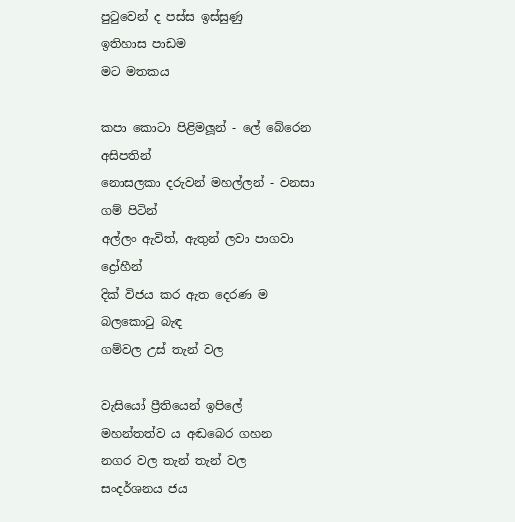පුටුවෙන් ද පස්ස ඉස්සුණු
ඉතිහාස පාඩම
මට මතකය

කපා කොටා පිළිමලූන් - ලේ බේරෙන අසිපතින්
නොසලකා දරුවන් මහල්ලන් - වනසා ගම් පිටින්
අල්ලං ඇවිත්, ඇතුන් ලවා පාගවා ද්‍රෝහීන්
දික් විජය කර ඇත දෙරණ ම
බලකොටු බැඳ
ගම්වල උස් තැන් වල

වැසියෝ ප්‍රීතියෙන් ඉපිලේ
මහන්තත්ව ය අඬබෙර ගහන
නගර වල තැන් තැන් වල
සංදර්ශනය ජය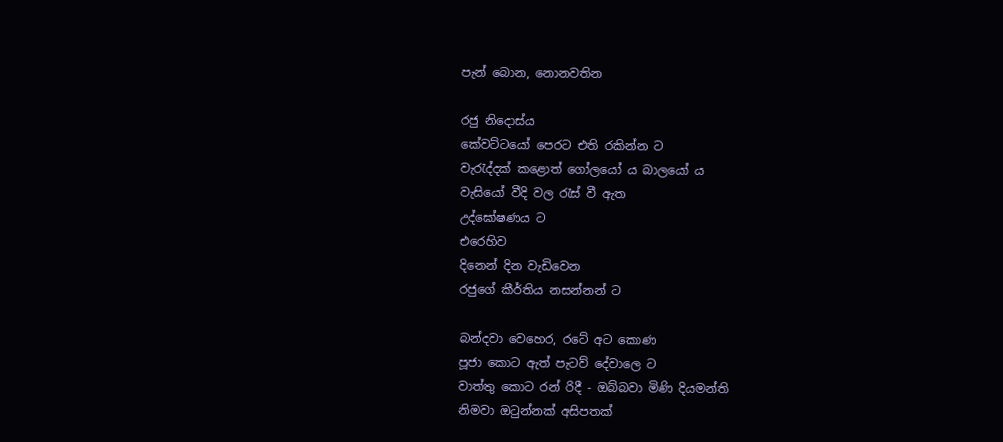පැන් බොන, නොනවතින

රජු නිදොස්ය
කේවට්ටයෝ පෙරට එති රකින්න ට
වැරැද්දක් කළොත් ගෝලයෝ ය බාලයෝ ය
වැසියෝ වීදි වල රැස් වී ඇත
උද්ඝෝෂණය ට
එරෙහිව
දිනෙන් දින වැඩිවෙන
රජුගේ කීර්තිය නසන්නන් ට

බන්දවා වෙහෙර, රටේ අට කොණ
පූජා කොට ඇත් පැටව් දේවාලෙ ට
වාත්තු කොට රන් රිදී - ඔබ්බවා මිණි දියමන්ති
නිමවා ඔටුන්නක් අසිපතක්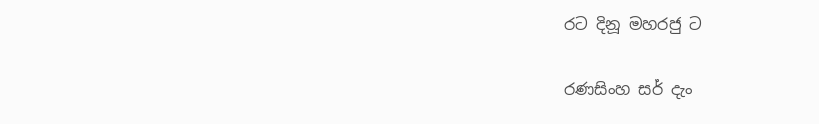රට දිනූ මහරජු ට

රණසිංහ සර් දැං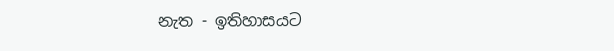නැත - ඉතිහාසයට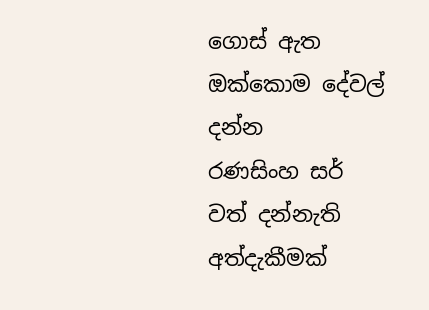ගොස් ඇත
ඔක්කොම දේවල් දන්න
රණසිංහ සර් වත් දන්නැති
අත්දැකීමක්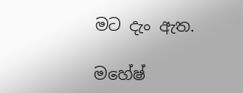මට දැං ඇත.

මහේෂ්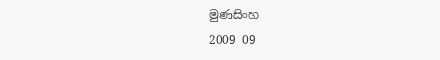මුණසිංහ
2009 09